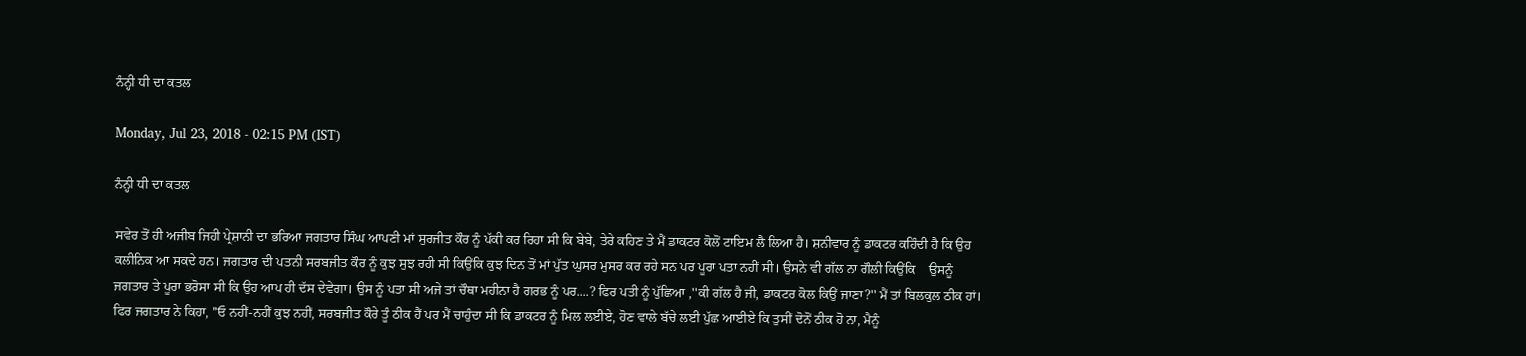ਨੰਨ੍ਹੀ ਧੀ ਦਾ ਕਤਲ

Monday, Jul 23, 2018 - 02:15 PM (IST)

ਨੰਨ੍ਹੀ ਧੀ ਦਾ ਕਤਲ

ਸਵੇਰ ਤੋਂ ਹੀ ਅਜੀਬ ਜਿਹੀ ਪ੍ਰੇਸ਼ਾਨੀ ਦਾ ਭਰਿਆ ਜਗਤਾਰ ਸਿੰਘ ਆਪਣੀ ਮਾਂ ਸੁਰਜੀਤ ਕੌਰ ਨੂੰ ਪੱਕੀ ਕਰ ਰਿਹਾ ਸੀ ਕਿ ਬੇਬੇ, ਤੇਰੇ ਕਹਿਣ ਤੇ ਮੈਂ ਡਾਕਟਰ ਕੋਲੋਂ ਟਾਇਮ ਲੈ ਲਿਆ ਹੈ। ਸ਼ਨੀਵਾਰ ਨੂੰ ਡਾਕਟਰ ਕਹਿੰਦੀ ਹੈ ਕਿ ਉਹ ਕਲੀਨਿਕ ਆ ਸਕਦੇ ਹਨ। ਜਗਤਾਰ ਦੀ ਪਤਨੀ ਸਰਬਜੀਤ ਕੌਰ ਨੂੰ ਕੁਝ ਸੁਝ ਰਹੀ ਸੀ ਕਿਉਂਕਿ ਕੁਝ ਦਿਨ ਤੋਂ ਮਾਂ ਪੁੱਤ ਘੁਸਰ ਮੁਸਰ ਕਰ ਰਹੇ ਸਨ ਪਰ ਪੂਰਾ ਪਤਾ ਨਹੀਂ ਸੀ। ਉਸਨੇ ਵੀ ਗੱਲ ਨਾ ਗੌਲੀ ਕਿਉਂਕਿ    ਉਸਨੂੰ ਜਗਤਾਰ ਤੇ ਪੂਰਾ ਭਰੋਸਾ ਸੀ ਕਿ ਉਹ ਆਪ ਹੀ ਦੱਸ ਦੇਵੇਗਾ। ਉਸ ਨੂੰ ਪਤਾ ਸੀ ਅਜੇ ਤਾਂ ਚੌਥਾ ਮਹੀਨਾ ਹੈ ਗਰਭ ਨੂੰ ਪਰ....? ਫਿਰ ਪਤੀ ਨੂੰ ਪੁੱਛਿਆ ,''ਕੀ ਗੱਲ ਹੈ ਜੀ, ਡਾਕਟਰ ਕੋਲ ਕਿਉਂ ਜਾਣਾ?'' ਮੈਂ ਤਾਂ ਬਿਲਕੁਲ ਠੀਕ ਹਾਂ। ਫਿਰ ਜਗਤਾਰ ਨੇ ਕਿਹਾ, ''ਓ ਨਹੀਂ-ਨਹੀਂ ਕੁਝ ਨਹੀਂ, ਸਰਬਜੀਤ ਕੌਰੇ ਤੂੰ ਠੀਕ ਹੈਂ ਪਰ ਮੈਂ ਚਾਹੁੰਦਾ ਸੀ ਕਿ ਡਾਕਟਰ ਨੂੰ ਮਿਲ ਲਈਏ, ਹੋਣ ਵਾਲੇ ਬੱਚੇ ਲਈ ਪੁੱਛ ਆਈਏ ਕਿ ਤੁਸੀਂ ਦੋਨੋਂ ਠੀਕ ਹੋ ਨਾ, ਮੈਨੂੰ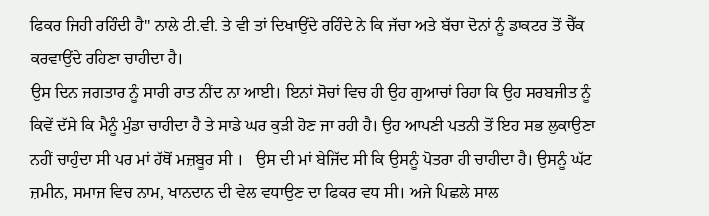ਫਿਕਰ ਜਿਹੀ ਰਹਿੰਦੀ ਹੈ'' ਨਾਲੇ ਟੀ.ਵੀ. ਤੇ ਵੀ ਤਾਂ ਦਿਖਾਉਂਦੇ ਰਹਿੰਦੇ ਨੇ ਕਿ ਜੱਚਾ ਅਤੇ ਬੱਚਾ ਦੋਨਾਂ ਨੂੰ ਡਾਕਟਰ ਤੋਂ ਚੈੱਕ ਕਰਵਾਉਂਦੇ ਰਹਿਣਾ ਚਾਹੀਦਾ ਹੈ।
ਉਸ ਦਿਨ ਜਗਤਾਰ ਨੂੰ ਸਾਰੀ ਰਾਤ ਨੀਂਦ ਨਾ ਆਈ। ਇਨਾਂ ਸੋਚਾਂ ਵਿਚ ਹੀ ਉਹ ਗੁਆਚਾਂ ਰਿਹਾ ਕਿ ਉਹ ਸਰਬਜੀਤ ਨੂੰ ਕਿਵੇਂ ਦੱਸੇ ਕਿ ਮੈਨੂੰ ਮੁੰਡਾ ਚਾਹੀਦਾ ਹੈ ਤੇ ਸਾਡੇ ਘਰ ਕੁੜੀ ਹੋਣ ਜਾ ਰਹੀ ਹੈ। ਉਹ ਆਪਣੀ ਪਤਨੀ ਤੋਂ ਇਹ ਸਭ ਲੁਕਾਉਣਾ ਨਹੀਂ ਚਾਹੁੰਦਾ ਸੀ ਪਰ ਮਾਂ ਹੱਥੋਂ ਮਜ਼ਬੂਰ ਸੀ ।   ਉਸ ਦੀ ਮਾਂ ਬੇਜਿੱਦ ਸੀ ਕਿ ਉਸਨੂੰ ਪੋਤਰਾ ਹੀ ਚਾਹੀਦਾ ਹੈ। ਉਸਨੂੰ ਘੱਟ ਜ਼ਮੀਨ, ਸਮਾਜ ਵਿਚ ਨਾਮ, ਖਾਨਦਾਨ ਦੀ ਵੇਲ ਵਧਾਉਣ ਦਾ ਫਿਕਰ ਵਧ ਸੀ। ਅਜੇ ਪਿਛਲੇ ਸਾਲ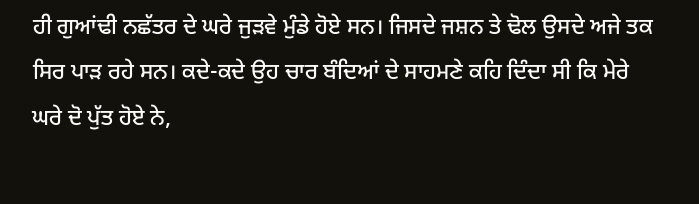ਹੀ ਗੁਆਂਢੀ ਨਛੱਤਰ ਦੇ ਘਰੇ ਜੁੜਵੇ ਮੁੰਡੇ ਹੋਏ ਸਨ। ਜਿਸਦੇ ਜਸ਼ਨ ਤੇ ਢੋਲ ਉਸਦੇ ਅਜੇ ਤਕ ਸਿਰ ਪਾੜ ਰਹੇ ਸਨ। ਕਦੇ-ਕਦੇ ਉਹ ਚਾਰ ਬੰਦਿਆਂ ਦੇ ਸਾਹਮਣੇ ਕਹਿ ਦਿੰਦਾ ਸੀ ਕਿ ਮੇਰੇ ਘਰੇ ਦੋ ਪੁੱਤ ਹੋਏ ਨੇ,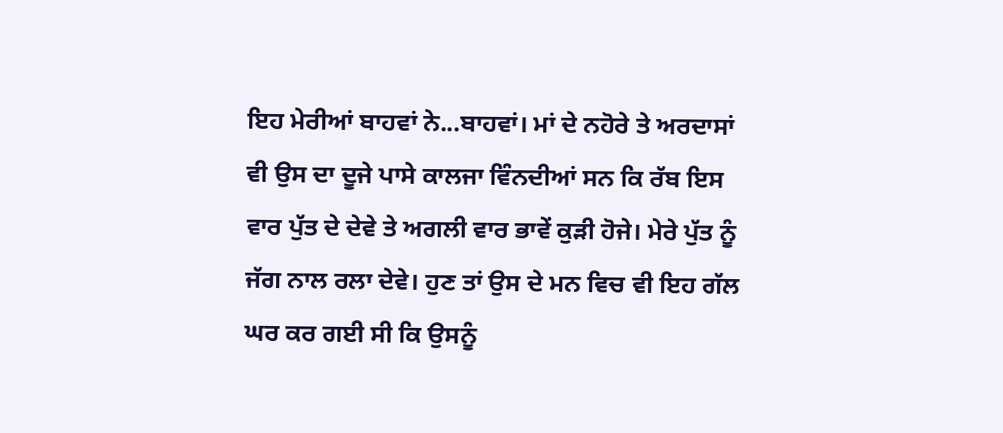ਇਹ ਮੇਰੀਆਂ ਬਾਹਵਾਂ ਨੇ...ਬਾਹਵਾਂ। ਮਾਂ ਦੇ ਨਹੋਰੇ ਤੇ ਅਰਦਾਸਾਂ ਵੀ ਉਸ ਦਾ ਦੂਜੇ ਪਾਸੇ ਕਾਲਜਾ ਵਿੰਨਦੀਆਂ ਸਨ ਕਿ ਰੱਬ ਇਸ ਵਾਰ ਪੁੱਤ ਦੇ ਦੇਵੇ ਤੇ ਅਗਲੀ ਵਾਰ ਭਾਵੇਂ ਕੁੜੀ ਹੋਜੇ। ਮੇਰੇ ਪੁੱਤ ਨੂੰ ਜੱਗ ਨਾਲ ਰਲਾ ਦੇਵੇ। ਹੁਣ ਤਾਂ ਉਸ ਦੇ ਮਨ ਵਿਚ ਵੀ ਇਹ ਗੱਲ ਘਰ ਕਰ ਗਈ ਸੀ ਕਿ ਉਸਨੂੰ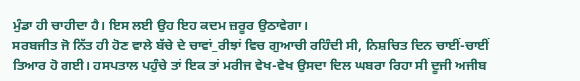ਮੁੰਡਾ ਹੀ ਚਾਹੀਦਾ ਹੈ। ਇਸ ਲਈ ਉਹ ਇਹ ਕਦਮ ਜ਼ਰੂਰ ਉਠਾਵੇਗਾ।
ਸਰਬਜੀਤ ਜੋ ਨਿੱਤ ਹੀ ਹੋਣ ਵਾਲੇ ਬੱਚੇ ਦੇ ਚਾਵਾਂ_ਰੀਝਾਂ ਵਿਚ ਗੁਆਚੀ ਰਹਿੰਦੀ ਸੀ, ਨਿਸ਼ਚਿਤ ਦਿਨ ਚਾਈਂ-ਚਾਈਂ ਤਿਆਰ ਹੋ ਗਈ। ਹਸਪਤਾਲ ਪਹੁੰਚੇ ਤਾਂ ਇਕ ਤਾਂ ਮਰੀਜ ਵੇਖ-ਵੇਖ ਉਸਦਾ ਦਿਲ ਘਬਰਾ ਰਿਹਾ ਸੀ ਦੂਜੀ ਅਜੀਬ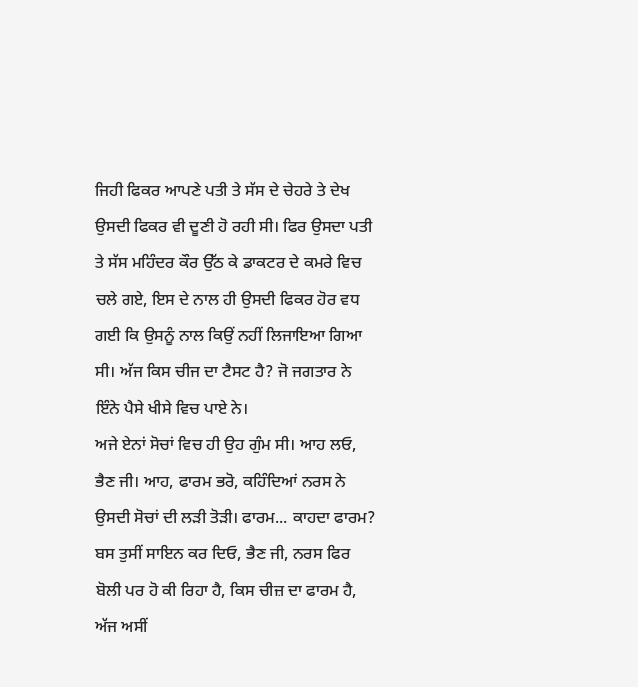ਜਿਹੀ ਫਿਕਰ ਆਪਣੇ ਪਤੀ ਤੇ ਸੱਸ ਦੇ ਚੇਹਰੇ ਤੇ ਦੇਖ ਉਸਦੀ ਫਿਕਰ ਵੀ ਦੂਣੀ ਹੋ ਰਹੀ ਸੀ। ਫਿਰ ਉਸਦਾ ਪਤੀ ਤੇ ਸੱਸ ਮਹਿੰਦਰ ਕੌਰ ਉੱਠ ਕੇ ਡਾਕਟਰ ਦੇ ਕਮਰੇ ਵਿਚ ਚਲੇ ਗਏ, ਇਸ ਦੇ ਨਾਲ ਹੀ ਉਸਦੀ ਫਿਕਰ ਹੋਰ ਵਧ ਗਈ ਕਿ ਉਸਨੂੰ ਨਾਲ ਕਿਉਂ ਨਹੀਂ ਲਿਜਾਇਆ ਗਿਆ ਸੀ। ਅੱਜ ਕਿਸ ਚੀਜ ਦਾ ਟੈਸਟ ਹੈ? ਜੋ ਜਗਤਾਰ ਨੇ ਇੰਨੇ ਪੈਸੇ ਖੀਸੇ ਵਿਚ ਪਾਏ ਨੇ।
ਅਜੇ ਏਨਾਂ ਸੋਚਾਂ ਵਿਚ ਹੀ ਉਹ ਗੁੰਮ ਸੀ। ਆਹ ਲਓ, ਭੈਣ ਜੀ। ਆਹ, ਫਾਰਮ ਭਰੋ, ਕਹਿੰਦਿਆਂ ਨਰਸ ਨੇ ਉਸਦੀ ਸੋਚਾਂ ਦੀ ਲੜੀ ਤੋੜੀ। ਫਾਰਮ... ਕਾਹਦਾ ਫਾਰਮ? ਬਸ ਤੁਸੀਂ ਸਾਇਨ ਕਰ ਦਿਓ, ਭੈਣ ਜੀ, ਨਰਸ ਫਿਰ ਬੋਲੀ ਪਰ ਹੋ ਕੀ ਰਿਹਾ ਹੈ, ਕਿਸ ਚੀਜ਼ ਦਾ ਫਾਰਮ ਹੈ, ਅੱਜ ਅਸੀਂ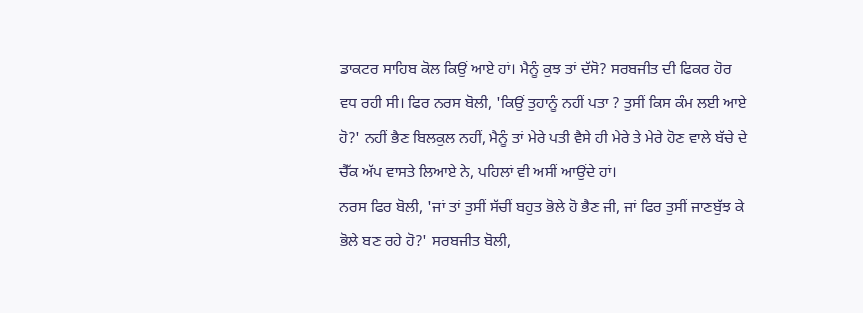ਡਾਕਟਰ ਸਾਹਿਬ ਕੋਲ ਕਿਉਂ ਆਏ ਹਾਂ। ਮੈਨੂੰ ਕੁਝ ਤਾਂ ਦੱਸੋ? ਸਰਬਜੀਤ ਦੀ ਫਿਕਰ ਹੋਰ ਵਧ ਰਹੀ ਸੀ। ਫਿਰ ਨਰਸ ਬੋਲੀ, 'ਕਿਉਂ ਤੁਹਾਨੂੰ ਨਹੀਂ ਪਤਾ ? ਤੁਸੀਂ ਕਿਸ ਕੰਮ ਲਈ ਆਏ ਹੋ?' ਨਹੀਂ ਭੈਣ ਬਿਲਕੁਲ ਨਹੀਂ, ਮੈਨੂੰ ਤਾਂ ਮੇਰੇ ਪਤੀ ਵੈਸੇ ਹੀ ਮੇਰੇ ਤੇ ਮੇਰੇ ਹੋਣ ਵਾਲੇ ਬੱਚੇ ਦੇ ਚੈੱਕ ਅੱਪ ਵਾਸਤੇ ਲਿਆਏ ਨੇ, ਪਹਿਲਾਂ ਵੀ ਅਸੀਂ ਆਉਂਦੇ ਹਾਂ।
ਨਰਸ ਫਿਰ ਬੋਲੀ, 'ਜਾਂ ਤਾਂ ਤੁਸੀਂ ਸੱਚੀਂ ਬਹੁਤ ਭੋਲੇ ਹੋ ਭੈਣ ਜੀ, ਜਾਂ ਫਿਰ ਤੁਸੀਂ ਜਾਣਬੁੱਝ ਕੇ ਭੋਲੇ ਬਣ ਰਹੇ ਹੋ?' ਸਰਬਜੀਤ ਬੋਲੀ,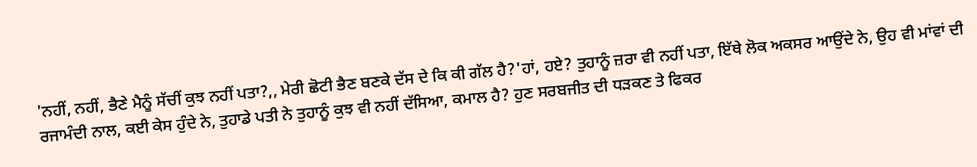'ਨਹੀਂ, ਨਹੀਂ, ਭੈਣੇ ਮੈਨੂੰ ਸੱਚੀਂ ਕੁਝ ਨਹੀਂ ਪਤਾ?,, ਮੇਰੀ ਛੋਟੀ ਭੈਣ ਬਣਕੇ ਦੱਸ ਦੇ ਕਿ ਕੀ ਗੱਲ ਹੈ?'ਹਾਂ, ਹਏ? ਤੁਹਾਨੂੰ ਜ਼ਰਾ ਵੀ ਨਹੀਂ ਪਤਾ, ਇੱਥੇ ਲੋਕ ਅਕਸਰ ਆਉਂਦੇ ਨੇ, ਉਹ ਵੀ ਮਾਂਵਾਂ ਦੀ ਰਜਾਮੰਦੀ ਨਾਲ, ਕਈ ਕੇਸ ਹੁੰਦੇ ਨੇ, ਤੁਹਾਡੇ ਪਤੀ ਨੇ ਤੁਹਾਨੂੰ ਕੁਝ ਵੀ ਨਹੀਂ ਦੱਸਿਆ, ਕਮਾਲ ਹੈ? ਹੁਣ ਸਰਬਜੀਤ ਦੀ ਧੜਕਣ ਤੇ ਫਿਕਰ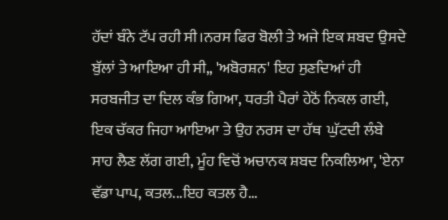ਹੱਦਾਂ ਬੰਨੇ ਟੱਪ ਰਹੀ ਸੀ।ਨਰਸ ਫਿਰ ਬੋਲੀ ਤੇ ਅਜੇ ਇਕ ਸ਼ਬਦ ਉਸਦੇ ਬੁੱਲਾਂ ਤੇ ਆਇਆ ਹੀ ਸੀ,, 'ਅਬੋਰਸ਼ਨ' ਇਹ ਸੁਣਦਿਆਂ ਹੀ ਸਰਬਜੀਤ ਦਾ ਦਿਲ ਕੰਭ ਗਿਆ, ਧਰਤੀ ਪੈਰਾਂ ਹੇਠੋਂ ਨਿਕਲ ਗਈ, ਇਕ ਚੱਕਰ ਜਿਹਾ ਆਇਆ ਤੇ ਉਹ ਨਰਸ ਦਾ ਹੱਥ  ਘੁੱਟਦੀ ਲੰਬੇ ਸਾਹ ਲੈਣ ਲੱਗ ਗਈ, ਮੂੰਹ ਵਿਚੋਂ ਅਚਾਨਕ ਸ਼ਬਦ ਨਿਕਲਿਆ, 'ਏਨਾ ਵੱਡਾ ਪਾਪ, ਕਤਲ...ਇਹ ਕਤਲ ਹੈ...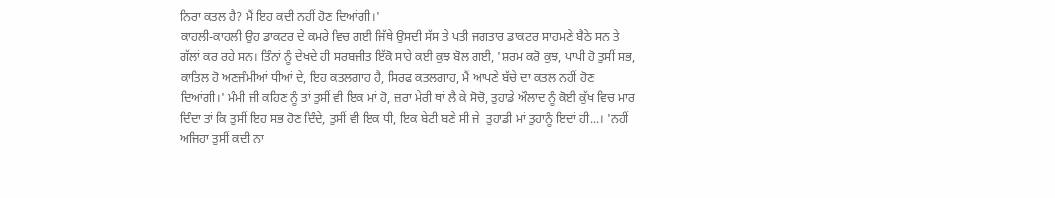ਨਿਰਾ ਕਤਲ ਹੈ? ਮੈਂ ਇਹ ਕਦੀ ਨਹੀਂ ਹੋਣ ਦਿਆਂਗੀ।'
ਕਾਹਲੀ-ਕਾਹਲੀ ਉਹ ਡਾਕਟਰ ਦੇ ਕਮਰੇ ਵਿਚ ਗਈ ਜਿੱਥੇ ਉਸਦੀ ਸੱਸ ਤੇ ਪਤੀ ਜਗਤਾਰ ਡਾਕਟਰ ਸਾਹਮਣੇ ਬੈਠੇ ਸਨ ਤੇ ਗੱਲਾਂ ਕਰ ਰਹੇ ਸਨ। ਤਿੰਨਾਂ ਨੂੰ ਦੇਖਦੇ ਹੀ ਸਰਬਜੀਤ ਇੱਕੋ ਸਾਹੇ ਕਈ ਕੁਝ ਬੋਲ ਗਈ, 'ਸ਼ਰਮ ਕਰੋ ਕੁਝ, ਪਾਪੀ ਹੋ ਤੁਸੀਂ ਸਭ, ਕਾਤਿਲ ਹੋ ਅਣਜੰਮੀਆਂ ਧੀਆਂ ਦੇ, ਇਹ ਕਤਲਗਾਹ ਹੈ, ਸਿਰਫ ਕਤਲਗਾਹ, ਮੈਂ ਆਪਣੇ ਬੱਚੇ ਦਾ ਕਤਲ ਨਹੀਂ ਹੋਣ ਦਿਆਂਗੀ।' ਮੰਮੀ ਜੀ ਕਹਿਣ ਨੂੰ ਤਾਂ ਤੁਸੀਂ ਵੀ ਇਕ ਮਾਂ ਹੋ, ਜ਼ਰਾ ਮੇਰੀ ਥਾਂ ਲੈ ਕੇ ਸੋਚੋ, ਤੁਹਾਡੇ ਔਲਾਦ ਨੂੰ ਕੋਈ ਕੁੱਖ ਵਿਚ ਮਾਰ ਦਿੰਦਾ ਤਾਂ ਕਿ ਤੁਸੀਂ ਇਹ ਸਭ ਹੋਣ ਦਿੰਦੇ, ਤੁਸੀਂ ਵੀ ਇਕ ਧੀ, ਇਕ ਬੇਟੀ ਬਣੇ ਸੀ ਜੇ  ਤੁਹਾਡੀ ਮਾਂ ਤੁਹਾਨੂੰ ਇਦਾਂ ਹੀ...। 'ਨਹੀਂ ਅਜਿਹਾ ਤੁਸੀਂ ਕਦੀ ਨਾ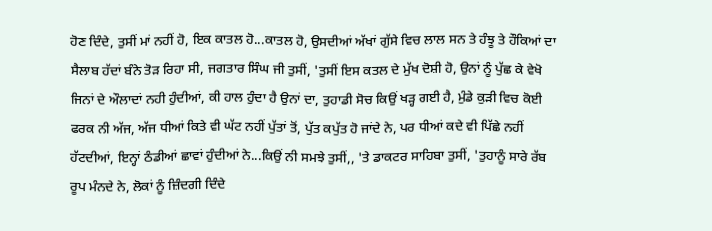ਹੋਣ ਦਿੰਦੇ, ਤੁਸੀਂ ਮਾਂ ਨਹੀਂ ਹੋ, ਇਕ ਕਾਤਲ ਹੋ...ਕਾਤਲ ਹੋ, ਉਸਦੀਆਂ ਅੱਖਾਂ ਗੁੱਸੇ ਵਿਚ ਲਾਲ ਸਨ ਤੇ ਹੰਝੂ ਤੇ ਹੌਕਿਆਂ ਦਾ ਸੈਲਾਬ ਹੱਦਾਂ ਬੰਨੇ ਤੋੜ ਰਿਹਾ ਸੀ, ਜਗਤਾਰ ਸਿੰਘ ਜੀ ਤੁਸੀਂ, 'ਤੁਸੀਂ ਇਸ ਕਤਲ ਦੇ ਮੁੱਖ ਦੋਸ਼ੀ ਹੋ, ਉਨਾਂ ਨੂੰ ਪੁੱਛ ਕੇ ਵੇਖੋ ਜਿਨਾਂ ਦੇ ਔਲਾਦਾਂ ਨਹੀ ਹੁੰਦੀਆਂ, ਕੀ ਹਾਲ ਹੁੰਦਾ ਹੈ ਉਨਾਂ ਦਾ, ਤੁਹਾਡੀ ਸੋਚ ਕਿਉਂ ਖੜ੍ਹ ਗਈ ਹੈ, ਮੁੰਡੇ ਕੁੜੀ ਵਿਚ ਕੋਈ ਫਰਕ ਨੀ ਅੱਜ, ਅੱਜ ਧੀਆਂ ਕਿਤੇ ਵੀ ਘੱਟ ਨਹੀਂ ਪੁੱਤਾਂ ਤੋਂ, ਪੁੱਤ ਕਪੁੱਤ ਹੋ ਜਾਂਦੇ ਨੇ, ਪਰ ਧੀਆਂ ਕਦੇ ਵੀ ਪਿੱਛੇ ਨਹੀਂ ਹੱਟਦੀਆਂ, ਇਨ੍ਹਾਂ ਠੰਡੀਆਂ ਛਾਵਾਂ ਹੁੰਦੀਆਂ ਨੇ...ਕਿਉਂ ਨੀ ਸਮਝੇ ਤੁਸੀਂ,, 'ਤੇ ਡਾਕਟਰ ਸਾਹਿਬਾ ਤੁਸੀਂ, 'ਤੁਹਾਨੂੰ ਸਾਰੇ ਰੱਬ ਰੂਪ ਮੰਨਦੇ ਨੇ, ਲੋਕਾਂ ਨੂੰ ਜ਼ਿੰਦਗੀ ਦਿੰਦੇ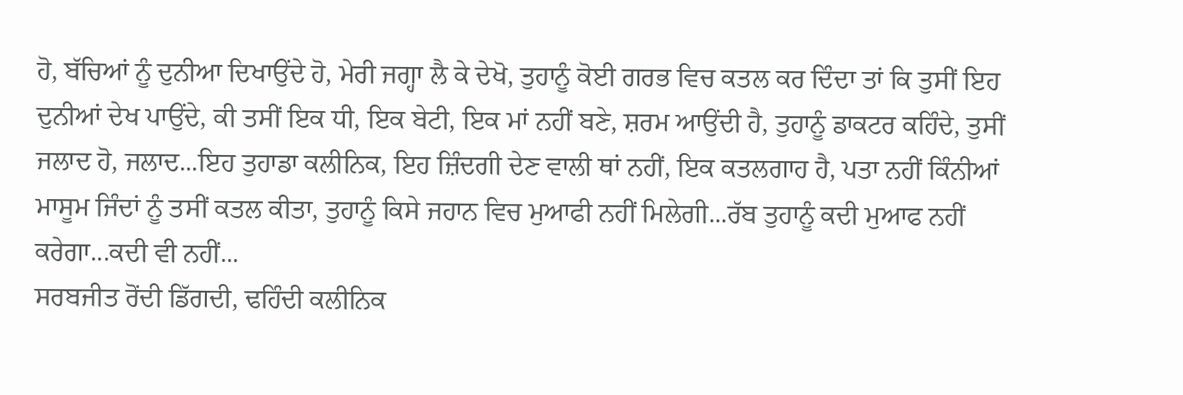ਹੋ, ਬੱਚਿਆਂ ਨੂੰ ਦੁਨੀਆ ਦਿਖਾਉਂਦੇ ਹੋ, ਮੇਰੀ ਜਗ੍ਹਾ ਲੈ ਕੇ ਦੇਖੋ, ਤੁਹਾਨੂੰ ਕੋਈ ਗਰਭ ਵਿਚ ਕਤਲ ਕਰ ਦਿੰਦਾ ਤਾਂ ਕਿ ਤੁਸੀਂ ਇਹ ਦੁਨੀਆਂ ਦੇਖ ਪਾਉਂਦੇ, ਕੀ ਤਸੀਂ ਇਕ ਧੀ, ਇਕ ਬੇਟੀ, ਇਕ ਮਾਂ ਨਹੀਂ ਬਣੇ, ਸ਼ਰਮ ਆਉਂਦੀ ਹੈ, ਤੁਹਾਨੂੰ ਡਾਕਟਰ ਕਹਿੰਦੇ, ਤੁਸੀਂ ਜਲਾਦ ਹੋ, ਜਲਾਦ...ਇਹ ਤੁਹਾਡਾ ਕਲੀਨਿਕ, ਇਹ ਜ਼ਿੰਦਗੀ ਦੇਣ ਵਾਲੀ ਥਾਂ ਨਹੀਂ, ਇਕ ਕਤਲਗਾਹ ਹੈ, ਪਤਾ ਨਹੀਂ ਕਿੰਨੀਆਂ ਮਾਸੂਮ ਜਿੰਦਾਂ ਨੂੰ ਤਸੀਂ ਕਤਲ ਕੀਤਾ, ਤੁਹਾਨੂੰ ਕਿਸੇ ਜਹਾਨ ਵਿਚ ਮੁਆਫੀ ਨਹੀਂ ਮਿਲੇਗੀ...ਰੱਬ ਤੁਹਾਨੂੰ ਕਦੀ ਮੁਆਫ ਨਹੀਂ ਕਰੇਗਾ...ਕਦੀ ਵੀ ਨਹੀਂ...
ਸਰਬਜੀਤ ਰੋਂਦੀ ਡਿੱਗਦੀ, ਢਹਿੰਦੀ ਕਲੀਨਿਕ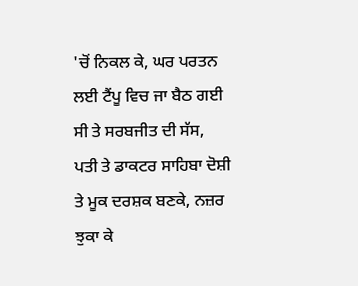'ਚੋਂ ਨਿਕਲ ਕੇ, ਘਰ ਪਰਤਨ ਲਈ ਟੈਂਪੂ ਵਿਚ ਜਾ ਬੈਠ ਗਈ ਸੀ ਤੇ ਸਰਬਜੀਤ ਦੀ ਸੱਸ, ਪਤੀ ਤੇ ਡਾਕਟਰ ਸਾਹਿਬਾ ਦੋਸ਼ੀ ਤੇ ਮੂਕ ਦਰਸ਼ਕ ਬਣਕੇ, ਨਜ਼ਰ ਝੁਕਾ ਕੇ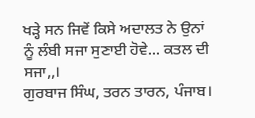ਖੜ੍ਹੇ ਸਨ ਜਿਵੇਂ ਕਿਸੇ ਅਦਾਲਤ ਨੇ ਉਨਾਂ ਨੂੰ ਲੰਬੀ ਸਜਾ ਸੁਣਾਈ ਹੋਵੇ... ਕਤਲ ਦੀ ਸਜਾ,,।
ਗੁਰਬਾਜ ਸਿੰਘ, ਤਰਨ ਤਾਰਨ, ਪੰਜਾਬ।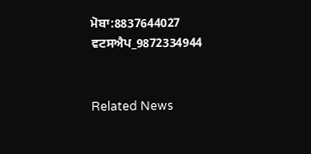ਮੋਬਾ:8837644027
ਵਟਸਐਪ_9872334944


Related News